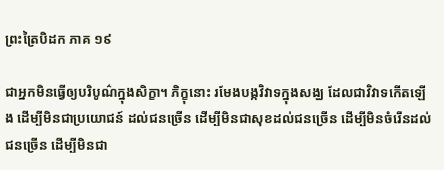ព្រះត្រៃបិដក ភាគ ១៩

ជាអ្នកមិនធ្វើឲ្យបរិបូណ៌ក្នុងសិក្ខា។ ភិក្ខុនោះ រមែងបង្កវិវាទក្នុងសង្ឃ ដែលជាវិវាទកើតឡើង ដើម្បីមិនជាប្រយោជន៍ ដល់ជនច្រើន ដើម្បីមិនជាសុខដល់ជនច្រើន ដើម្បីមិនចំរើនដល់ជនច្រើន ដើម្បីមិនជា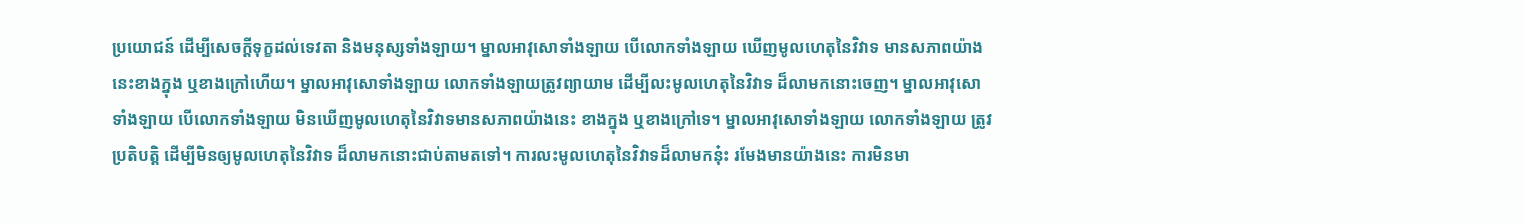ប្រយោជន៍ ដើម្បីសេចក្តីទុក្ខដល់ទេវតា និងមនុស្សទាំងឡាយ។ ម្នាលអាវុសោទាំងឡាយ បើលោកទាំងឡាយ ឃើញមូលហេតុនៃវិវាទ មានសភាពយ៉ាងនេះខាងក្នុង ឬខាងក្រៅហើយ។ ម្នាលអាវុសោទាំងឡាយ លោកទាំងឡាយត្រូវព្យាយាម ដើម្បីលះមូលហេតុនៃវិវាទ ដ៏លាមកនោះចេញ។ ម្នាលអាវុសោទាំងឡាយ បើលោកទាំងឡាយ មិនឃើញមូលហេតុនៃវិវាទមានសភាពយ៉ាងនេះ ខាងក្នុង ឬខាងក្រៅទេ។ ម្នាលអាវុសោទាំងឡាយ លោកទាំងឡាយ ត្រូវប្រតិបត្តិ ដើម្បីមិនឲ្យមូលហេតុនៃវិវាទ ដ៏លាមកនោះជាប់តាមតទៅ។ ការលះមូលហេតុនៃវិវាទដ៏លាមកនុ៎ះ រមែងមានយ៉ាងនេះ ការមិនមា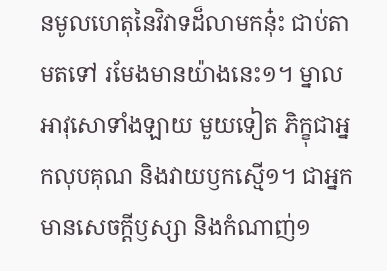នមូលហេតុនៃវិវាទដ៏លាមកនុ៎ះ ជាប់តាមតទៅ រមែងមានយ៉ាងនេះ១។ ម្នាលអាវុសោទាំងឡាយ មួយទៀត ភិក្ខុជាអ្នកលុបគុណ និងវាយឫកស្មើ១។ ជាអ្នកមានសេចក្តីឫស្សា និងកំណាញ់១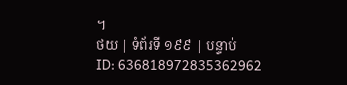។
ថយ | ទំព័រទី ១៩៩ | បន្ទាប់
ID: 636818972835362962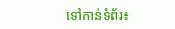ទៅកាន់ទំព័រ៖